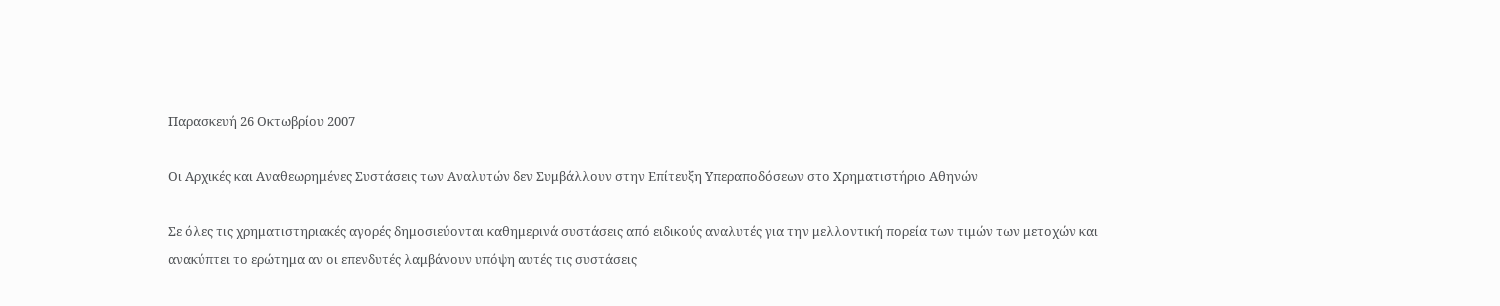Παρασκευή 26 Οκτωβρίου 2007

Οι Αρχικές και Αναθεωρημένες Συστάσεις των Αναλυτών δεν Συμβάλλουν στην Επίτευξη Υπεραποδόσεων στο Χρηματιστήριο Αθηνών

Σε όλες τις χρηματιστηριακές αγορές δημοσιεύονται καθημερινά συστάσεις από ειδικούς αναλυτές για την μελλοντική πορεία των τιμών των μετοχών και ανακύπτει το ερώτημα αν οι επενδυτές λαμβάνουν υπόψη αυτές τις συστάσεις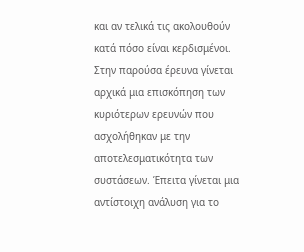και αν τελικά τις ακολουθούν κατά πόσο είναι κερδισμένοι. Στην παρούσα έρευνα γίνεται αρχικά μια επισκόπηση των κυριότερων ερευνών που ασχολήθηκαν με την αποτελεσματικότητα των συστάσεων. Έπειτα γίνεται μια αντίστοιχη ανάλυση για το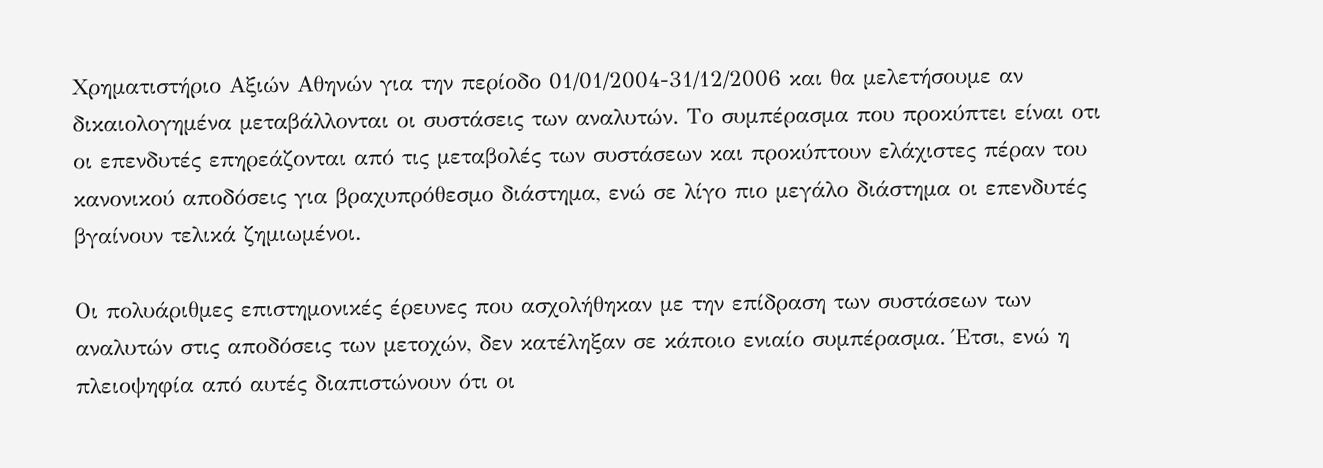Χρηματιστήριο Αξιών Αθηνών για την περίοδο 01/01/2004-31/12/2006 και θα μελετήσουμε αν δικαιολογημένα μεταβάλλονται οι συστάσεις των αναλυτών. Το συμπέρασμα που προκύπτει είναι οτι οι επενδυτές επηρεάζονται από τις μεταβολές των συστάσεων και προκύπτουν ελάχιστες πέραν του κανονικού αποδόσεις για βραχυπρόθεσμο διάστημα, ενώ σε λίγο πιο μεγάλο διάστημα οι επενδυτές βγαίνουν τελικά ζημιωμένοι.

Οι πολυάριθμες επιστημονικές έρευνες που ασχολήθηκαν με την επίδραση των συστάσεων των αναλυτών στις αποδόσεις των μετοχών, δεν κατέληξαν σε κάποιο ενιαίο συμπέρασμα. Έτσι, ενώ η πλειοψηφία από αυτές διαπιστώνουν ότι οι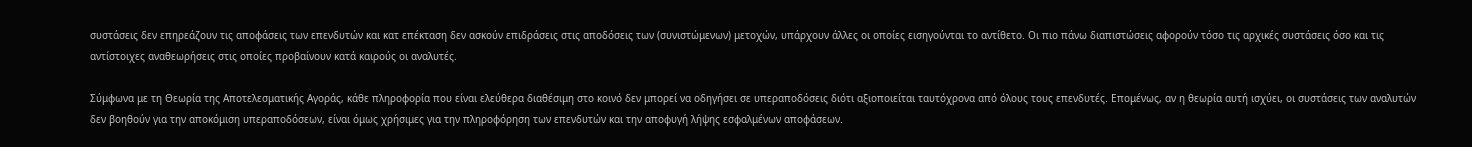συστάσεις δεν επηρεάζουν τις αποφάσεις των επενδυτών και κατ επέκταση δεν ασκούν επιδράσεις στις αποδόσεις των (συνιστώμενων) μετοχών, υπάρχουν άλλες οι οποίες εισηγούνται το αντίθετο. Οι πιο πάνω διαπιστώσεις αφορούν τόσο τις αρχικές συστάσεις όσο και τις αντίστοιχες αναθεωρήσεις στις οποίες προβαίνουν κατά καιρούς οι αναλυτές.

Σύμφωνα με τη Θεωρία της Αποτελεσματικής Αγοράς, κάθε πληροφορία που είναι ελεύθερα διαθέσιμη στο κοινό δεν μπορεί να οδηγήσει σε υπεραποδόσεις διότι αξιοποιείται ταυτόχρονα από όλους τους επενδυτές. Επομένως, αν η θεωρία αυτή ισχύει, οι συστάσεις των αναλυτών δεν βοηθούν για την αποκόμιση υπεραποδόσεων, είναι όμως χρήσιμες για την πληροφόρηση των επενδυτών και την αποφυγή λήψης εσφαλμένων αποφάσεων.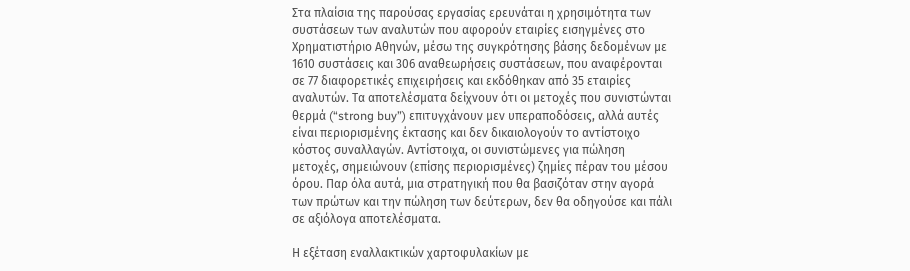Στα πλαίσια της παρούσας εργασίας ερευνάται η χρησιμότητα των συστάσεων των αναλυτών που αφορούν εταιρίες εισηγμένες στο Χρηματιστήριο Αθηνών, μέσω της συγκρότησης βάσης δεδομένων με 1610 συστάσεις και 306 αναθεωρήσεις συστάσεων, που αναφέρονται σε 77 διαφορετικές επιχειρήσεις και εκδόθηκαν από 35 εταιρίες αναλυτών. Τα αποτελέσματα δείχνουν ότι οι μετοχές που συνιστώνται θερμά (“strong buy”) επιτυγχάνουν μεν υπεραποδόσεις, αλλά αυτές είναι περιορισμένης έκτασης και δεν δικαιολογούν το αντίστοιχο κόστος συναλλαγών. Αντίστοιχα, οι συνιστώμενες για πώληση μετοχές, σημειώνουν (επίσης περιορισμένες) ζημίες πέραν του μέσου όρου. Παρ όλα αυτά, μια στρατηγική που θα βασιζόταν στην αγορά των πρώτων και την πώληση των δεύτερων, δεν θα οδηγούσε και πάλι σε αξιόλογα αποτελέσματα.

Η εξέταση εναλλακτικών χαρτοφυλακίων με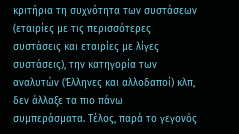κριτήρια τη συχνότητα των συστάσεων (εταιρίες με τις περισσότερες συστάσεις και εταιρίες με λίγες συστάσεις), την κατηγορία των αναλυτών (Έλληνες και αλλοδαποί) κλπ, δεν άλλαξε τα πιο πάνω συμπεράσματα. Τέλος, παρά το γεγονός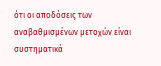ότι οι αποδόσεις των αναβαθμισμένων μετοχών είναι συστηματικά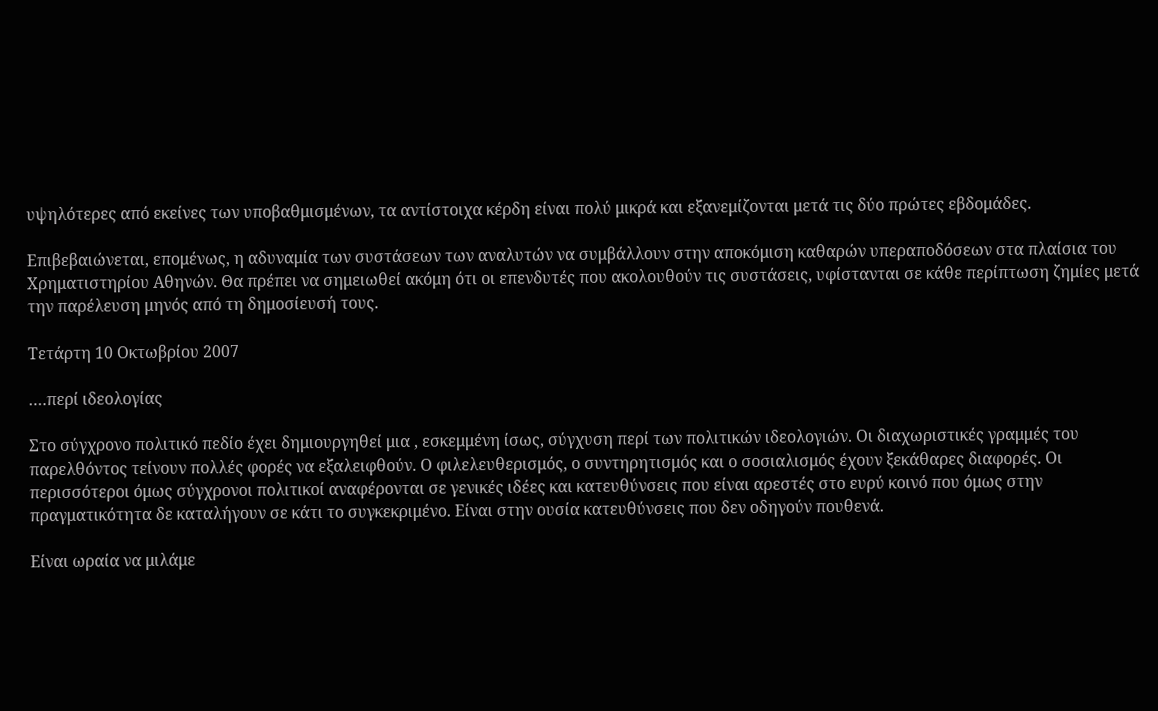υψηλότερες από εκείνες των υποβαθμισμένων, τα αντίστοιχα κέρδη είναι πολύ μικρά και εξανεμίζονται μετά τις δύο πρώτες εβδομάδες.

Επιβεβαιώνεται, επομένως, η αδυναμία των συστάσεων των αναλυτών να συμβάλλουν στην αποκόμιση καθαρών υπεραποδόσεων στα πλαίσια του Χρηματιστηρίου Αθηνών. Θα πρέπει να σημειωθεί ακόμη ότι οι επενδυτές που ακολουθούν τις συστάσεις, υφίστανται σε κάθε περίπτωση ζημίες μετά την παρέλευση μηνός από τη δημοσίευσή τους.

Τετάρτη 10 Οκτωβρίου 2007

….περί ιδεολογίας

Στο σύγχρονο πολιτικό πεδίο έχει δημιουργηθεί μια , εσκεμμένη ίσως, σύγχυση περί των πολιτικών ιδεολογιών. Οι διαχωριστικές γραμμές του παρελθόντος τείνουν πολλές φορές να εξαλειφθούν. Ο φιλελευθερισμός, ο συντηρητισμός και ο σοσιαλισμός έχουν ξεκάθαρες διαφορές. Οι περισσότεροι όμως σύγχρονοι πολιτικοί αναφέρονται σε γενικές ιδέες και κατευθύνσεις που είναι αρεστές στο ευρύ κοινό που όμως στην πραγματικότητα δε καταλήγουν σε κάτι το συγκεκριμένο. Είναι στην ουσία κατευθύνσεις που δεν οδηγούν πουθενά.

Είναι ωραία να μιλάμε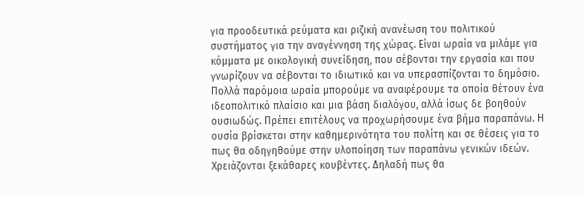για προοδευτικά ρεύματα και ριζική ανανέωση του πολιτικού συστήματος για την αναγέννηση της χώρας. Είναι ωραία να μιλάμε για κόμματα με οικολογική συνείδηση, που σέβονται την εργασία και που γνωρίζουν να σέβονται το ιδιωτικό και να υπερασπίζονται το δημόσιο. Πολλά παρόμοια ωραία μπορούμε να αναφέρουμε τα οποία θέτουν ένα ιδεοπολιτικό πλαίσιο και μια βάση διαλόγου, αλλά ίσως δε βοηθούν ουσιωδώς. Πρέπει επιτέλους να προχωρήσουμε ένα βήμα παραπάνω. Η ουσία βρίσκεται στην καθημερινότητα του πολίτη και σε θέσεις για το πως θα οδηγηθούμε στην υλοποίηση των παραπάνω γενικών ιδεών. Χρειάζονται ξεκάθαρες κουβέντες. Δηλαδή πως θα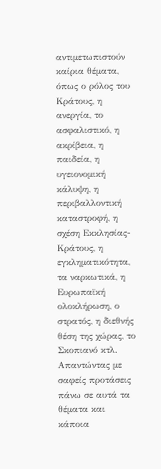αντιμετωπιστούν καίρια θέματα, όπως ο ρόλος του Κράτους, η ανεργία, το ασφαλιστικό, η ακρίβεια, η παιδεία, η υγειονομική κάλυψη, η περιβαλλοντική καταστροφή, η σχέση Εκκλησίας-Κράτους, η εγκληματικότητα, τα ναρκωτικά, η Ευρωπαϊκή ολοκλήρωση, ο στρατός, η διεθνής θέση της χώρας, το Σκοπιανό κτλ. Απαντώντας με σαφείς προτάσεις πάνω σε αυτά τα θέματα και κάποια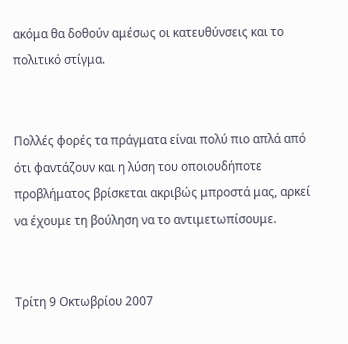ακόμα θα δοθούν αμέσως οι κατευθύνσεις και το πολιτικό στίγμα.


Πολλές φορές τα πράγματα είναι πολύ πιο απλά από ότι φαντάζουν και η λύση του οποιουδήποτε προβλήματος βρίσκεται ακριβώς μπροστά μας, αρκεί να έχουμε τη βούληση να το αντιμετωπίσουμε.


Τρίτη 9 Οκτωβρίου 2007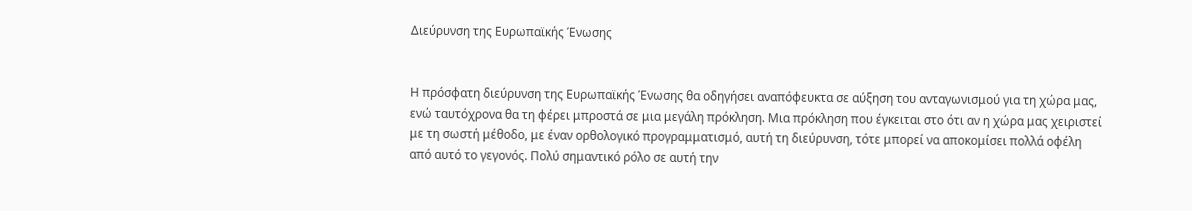Διεύρυνση της Ευρωπαϊκής Ένωσης


Η πρόσφατη διεύρυνση της Ευρωπαϊκής Ένωσης θα οδηγήσει αναπόφευκτα σε αύξηση του ανταγωνισμού για τη χώρα μας, ενώ ταυτόχρονα θα τη φέρει μπροστά σε μια μεγάλη πρόκληση. Μια πρόκληση που έγκειται στο ότι αν η χώρα μας χειριστεί με τη σωστή μέθοδο, με έναν ορθολογικό προγραμματισμό, αυτή τη διεύρυνση, τότε μπορεί να αποκομίσει πολλά οφέλη από αυτό το γεγονός. Πολύ σημαντικό ρόλο σε αυτή την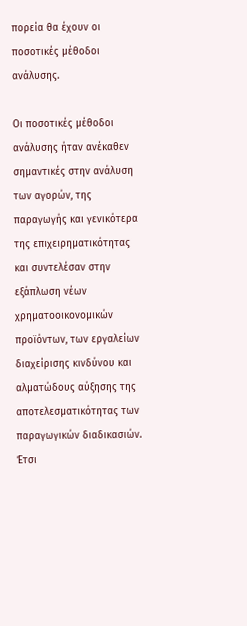πορεία θα έχουν οι ποσοτικές μέθοδοι ανάλυσης.

Οι ποσοτικές μέθοδοι ανάλυσης ήταν ανέκαθεν σημαντικές στην ανάλυση των αγορών, της παραγωγής και γενικότερα της επιχειρηματικότητας και συντελέσαν στην εξάπλωση νέων χρηματοοικονομικών προϊόντων, των εργαλείων διαχείρισης κινδύνου και αλματώδους αύξησης της αποτελεσματικότητας των παραγωγικών διαδικασιών. Έτσι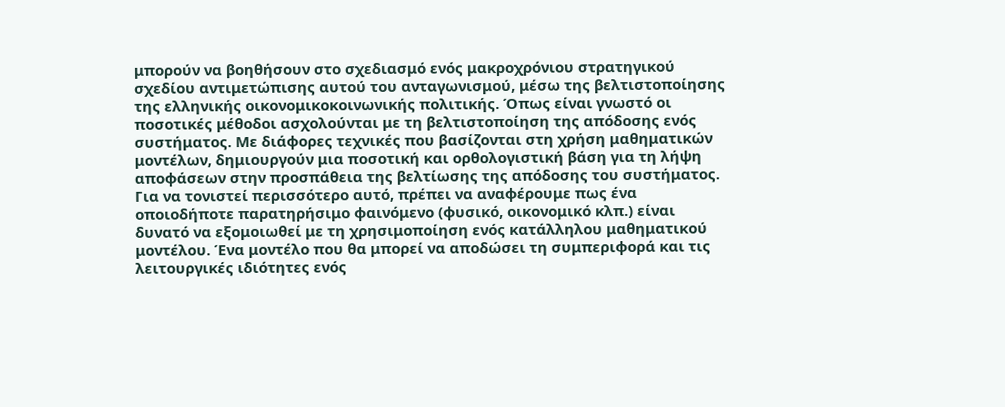μπορούν να βοηθήσουν στο σχεδιασμό ενός μακροχρόνιου στρατηγικού σχεδίου αντιμετώπισης αυτού του ανταγωνισμού, μέσω της βελτιστοποίησης της ελληνικής οικονομικοκοινωνικής πολιτικής. Όπως είναι γνωστό οι ποσοτικές μέθοδοι ασχολούνται με τη βελτιστοποίηση της απόδοσης ενός συστήματος. Με διάφορες τεχνικές που βασίζονται στη χρήση μαθηματικών μοντέλων, δημιουργούν μια ποσοτική και ορθολογιστική βάση για τη λήψη αποφάσεων στην προσπάθεια της βελτίωσης της απόδοσης του συστήματος. Για να τονιστεί περισσότερο αυτό, πρέπει να αναφέρουμε πως ένα οποιοδήποτε παρατηρήσιμο φαινόμενο (φυσικό, οικονομικό κλπ.) είναι δυνατό να εξομοιωθεί με τη χρησιμοποίηση ενός κατάλληλου μαθηματικού μοντέλου. Ένα μοντέλο που θα μπορεί να αποδώσει τη συμπεριφορά και τις λειτουργικές ιδιότητες ενός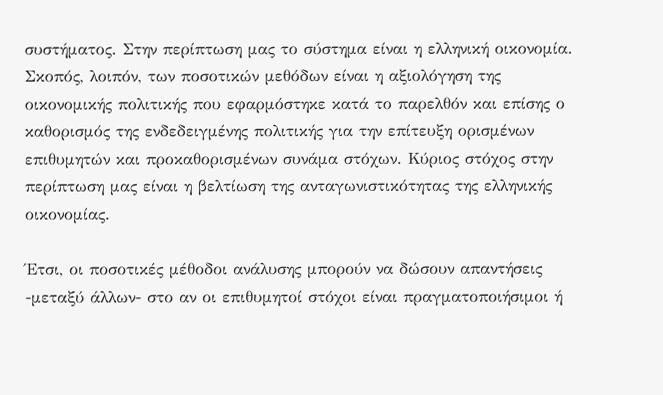συστήματος. Στην περίπτωση μας το σύστημα είναι η ελληνική οικονομία. Σκοπός, λοιπόν, των ποσοτικών μεθόδων είναι η αξιολόγηση της οικονομικής πολιτικής που εφαρμόστηκε κατά το παρελθόν και επίσης ο καθορισμός της ενδεδειγμένης πολιτικής για την επίτευξη ορισμένων επιθυμητών και προκαθορισμένων συνάμα στόχων. Κύριος στόχος στην περίπτωση μας είναι η βελτίωση της ανταγωνιστικότητας της ελληνικής οικονομίας.

Έτσι, οι ποσοτικές μέθοδοι ανάλυσης μπορούν να δώσουν απαντήσεις -μεταξύ άλλων- στο αν οι επιθυμητοί στόχοι είναι πραγματοποιήσιμοι ή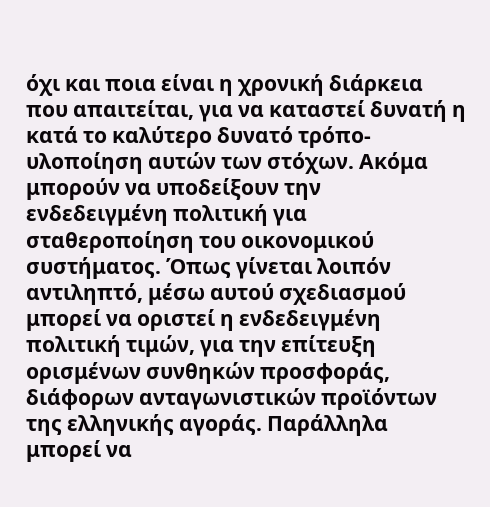όχι και ποια είναι η χρονική διάρκεια που απαιτείται, για να καταστεί δυνατή η κατά το καλύτερο δυνατό τρόπο- υλοποίηση αυτών των στόχων. Ακόμα μπορούν να υποδείξουν την ενδεδειγμένη πολιτική για σταθεροποίηση του οικονομικού συστήματος. Όπως γίνεται λοιπόν αντιληπτό, μέσω αυτού σχεδιασμού μπορεί να οριστεί η ενδεδειγμένη πολιτική τιμών, για την επίτευξη ορισμένων συνθηκών προσφοράς, διάφορων ανταγωνιστικών προϊόντων της ελληνικής αγοράς. Παράλληλα μπορεί να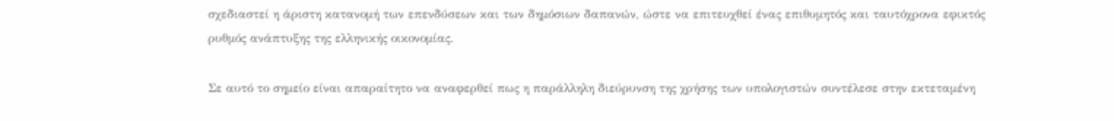σχεδιαστεί η άριστη κατανομή των επενδύσεων και των δημόσιων δαπανών, ώστε να επιτευχθεί ένας επιθυμητός και ταυτόχρονα εφικτός ρυθμός ανάπτυξης της ελληνικής οικονομίας.

Σε αυτό το σημείο είναι απαραίτητο να αναφερθεί πως η παράλληλη διεύρυνση της χρήσης των υπολογιστών συντέλεσε στην εκτεταμένη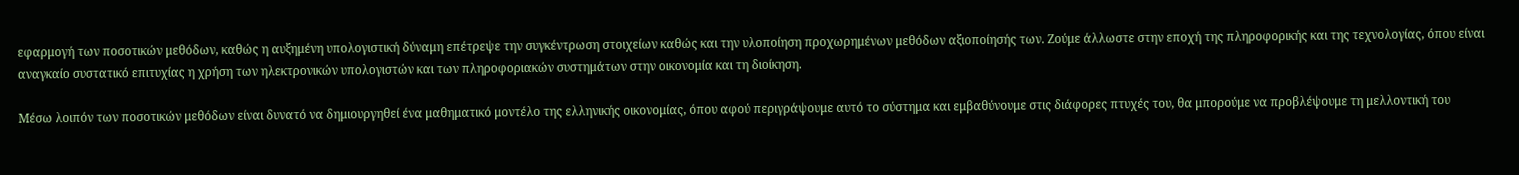εφαρμογή των ποσοτικών μεθόδων, καθώς η αυξημένη υπολογιστική δύναμη επέτρεψε την συγκέντρωση στοιχείων καθώς και την υλοποίηση προχωρημένων μεθόδων αξιοποίησής των. Ζούμε άλλωστε στην εποχή της πληροφορικής και της τεχνολογίας, όπου είναι αναγκαίο συστατικό επιτυχίας η χρήση των ηλεκτρονικών υπολογιστών και των πληροφοριακών συστημάτων στην οικονομία και τη διοίκηση.

Μέσω λοιπόν των ποσοτικών μεθόδων είναι δυνατό να δημιουργηθεί ένα μαθηματικό μοντέλο της ελληνικής οικονομίας, όπου αφού περιγράψουμε αυτό το σύστημα και εμβαθύνουμε στις διάφορες πτυχές του, θα μπορούμε να προβλέψουμε τη μελλοντική του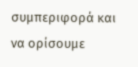συμπεριφορά και να ορίσουμε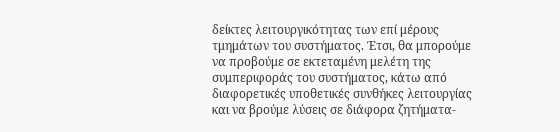δείκτες λειτουργικότητας των επί μέρους τμημάτων του συστήματος. Έτσι, θα μπορούμε να προβούμε σε εκτεταμένη μελέτη της συμπεριφοράς του συστήματος, κάτω από διαφορετικές υποθετικές συνθήκες λειτουργίας και να βρούμε λύσεις σε διάφορα ζητήματα-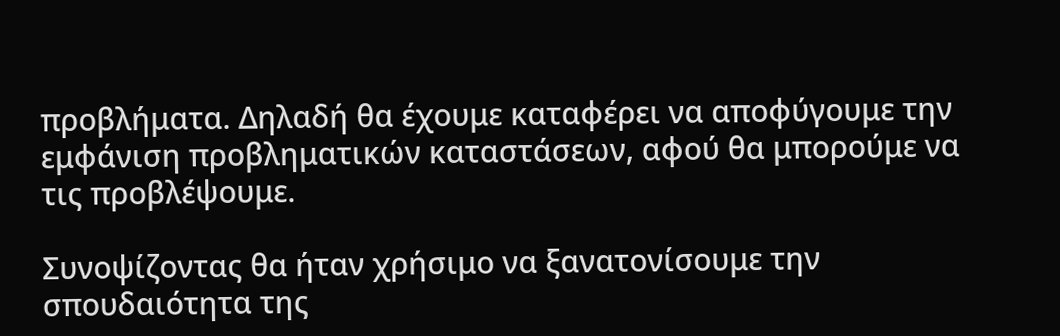προβλήματα. Δηλαδή θα έχουμε καταφέρει να αποφύγουμε την εμφάνιση προβληματικών καταστάσεων, αφού θα μπορούμε να τις προβλέψουμε.

Συνοψίζοντας θα ήταν χρήσιμο να ξανατονίσουμε την σπουδαιότητα της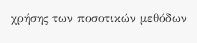χρήσης των ποσοτικών μεθόδων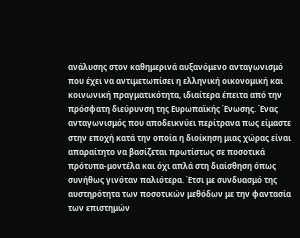ανάλυσης στον καθημερινά αυξανόμενο ανταγωνισμό που έχει να αντιμετωπίσει η ελληνική οικονομική και κοινωνική πραγματικότητα, ιδιαίτερα έπειτα από την πρόσφατη διεύρυνση της Ευρωπαϊκής Ένωσης. Ένας ανταγωνισμός που αποδεικνύει περίτρανα πως είμαστε στην εποχή κατά την οποία η διοίκηση μιας χώρας είναι απαραίτητο να βασίζεται πρωτίστως σε ποσοτικά πρότυπα-μοντέλα και όχι απλά στη διαίσθηση όπως συνήθως γινόταν παλιότερα. Έτσι με συνδυασμό της αυστηρότητα των ποσοτικών μεθόδων με την φαντασία των επιστημών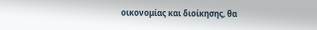οικονομίας και διοίκησης, θα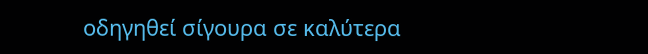οδηγηθεί σίγουρα σε καλύτερα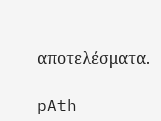αποτελέσματα.

pAth